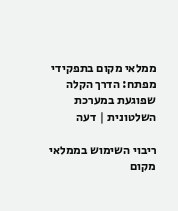ממלאי מקום בתפקידי מפתח: הדרך הקלה שפוגעת במערכת השלטונית | דעה

ריבוי השימוש בממלאי מקום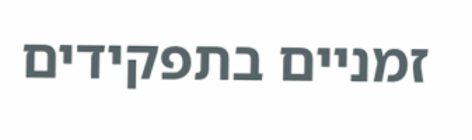זמניים בתפקידים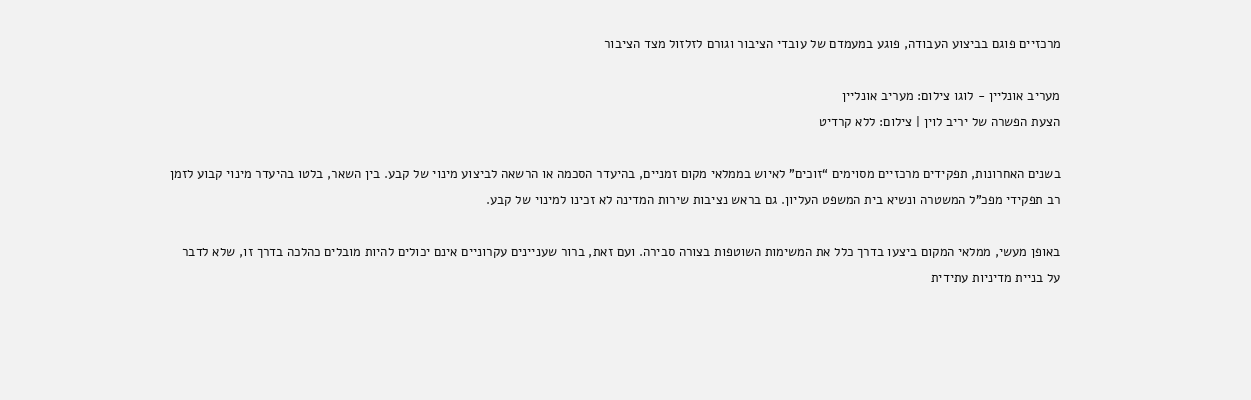מרכזיים פוגם בביצוע העבודה, פוגע במעמדם של עובדי הציבור וגורם לזלזול מצד הציבור

מעריב אונליין - לוגו צילום: מעריב אונליין
הצעת הפשרה של יריב לוין | צילום: ללא קרדיט

בשנים האחרונות, תפקידים מרכזיים מסוימים “זוכים” לאיוש בממלאי מקום זמניים, בהיעדר הסכמה או הרשאה לביצוע מינוי של קבע. בין השאר, בלטו בהיעדר מינוי קבוע לזמן רב תפקידי מפכ”ל המשטרה ונשיא בית המשפט העליון. גם בראש נציבות שירות המדינה לא זכינו למינוי של קבע.

באופן מעשי, ממלאי המקום ביצעו בדרך כלל את המשימות השוטפות בצורה סבירה. ועם זאת, ברור שעניינים עקרוניים אינם יכולים להיות מובלים כהלכה בדרך זו, שלא לדבר על בניית מדיניות עתידית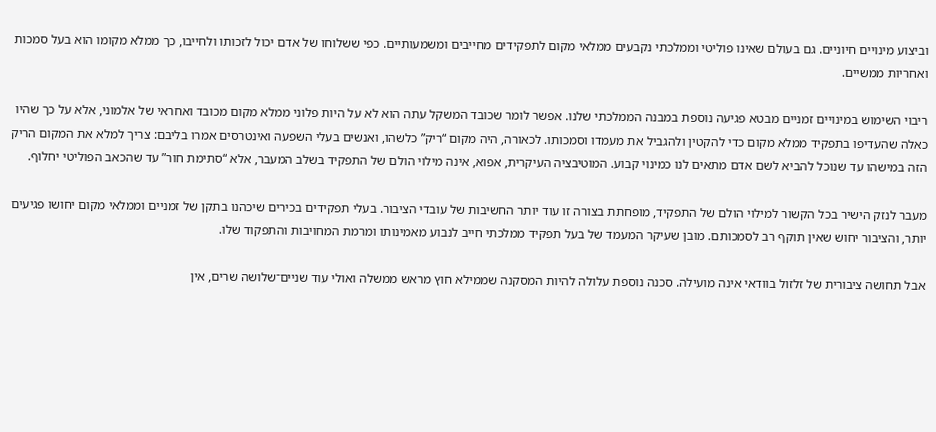וביצוע מינויים חיוניים. גם בעולם שאינו פוליטי וממלכתי נקבעים ממלאי מקום לתפקידים מחייבים ומשמעותיים. כפי ששלוחו של אדם יכול לזכותו ולחייבו, כך ממלא מקומו הוא בעל סמכות ואחריות ממשיים.

ריבוי השימוש במינויים זמניים מבטא פגיעה נוספת במבנה הממלכתי שלנו. אפשר לומר שכובד המשקל עתה הוא לא על היות פלוני ממלא מקום מכובד ואחראי של אלמוני, אלא על כך שהיו כאלה שהעדיפו בתפקיד ממלא מקום כדי להקטין ולהגביל את מעמדו וסמכותו. לכאורה, היה מקום “ריק” כלשהו, ואנשים בעלי השפעה ואינטרסים אמרו בליבם: צריך למלא את המקום הריק הזה במישהו עד שנוכל להביא לשם אדם מתאים לנו כמינוי קבוע. המוטיבציה העיקרית, אפוא, אינה מילוי הולם של התפקיד בשלב המעבר, אלא “סתימת חור” עד שהכאב הפוליטי יחלוף.

מעבר לנזק הישיר בכל הקשור למילוי הולם של התפקיד, מופחתת בצורה זו עוד יותר החשיבות של עובדי הציבור. בעלי תפקידים בכירים שיכהנו בתקן של זמניים וממלאי מקום יחושו פגיעים יותר, והציבור יחוש שאין תוקף רב לסמכותם. מובן שעיקר המעמד של בעל תפקיד ממלכתי חייב לנבוע מאמינותו ומרמת המחויבות והתפקוד שלו.

אבל תחושה ציבורית של זלזול בוודאי אינה מועילה. סכנה נוספת עלולה להיות המסקנה שממילא חוץ מראש ממשלה ואולי עוד שניים־שלושה שרים, אין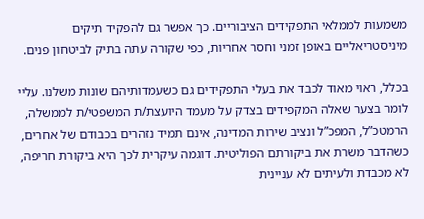משמעות לממלאי התפקידים הציבוריים. כך אפשר גם להפקיד תיקים מיניסטריאליים באופן זמני וחסר אחריות, כפי שקורה עתה בתיק לביטחון פנים.

בכלל, ראוי מאוד לכבד את בעלי התפקידים גם כשעמדותיהם שונות משלנו. עליי לומר בצער שאלה המקפידים בצדק על מעמד היועצת/ת המשפטי/ת לממשלה, הרמטכ”ל, המפכ”ל ונציב שירות המדינה, אינם תמיד נזהרים בכבודם של אחרים, כשהדבר משרת את ביקורתם הפוליטית. דוגמה עיקרית לכך היא ביקורת חריפה, לא מכבדת ולעיתים לא עניינית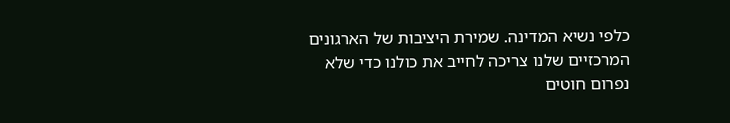כלפי נשיא המדינה. שמירת היציבות של הארגונים המרכזיים שלנו צריכה לחייב את כולנו כדי שלא נפרום חוטים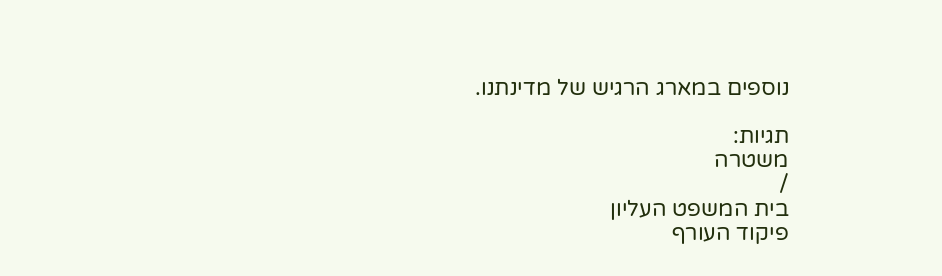נוספים במארג הרגיש של מדינתנו.

תגיות:
משטרה
/
בית המשפט העליון
פיקוד העורף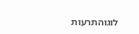לוגוהתרעות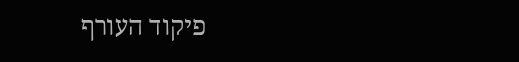פיקוד העורף